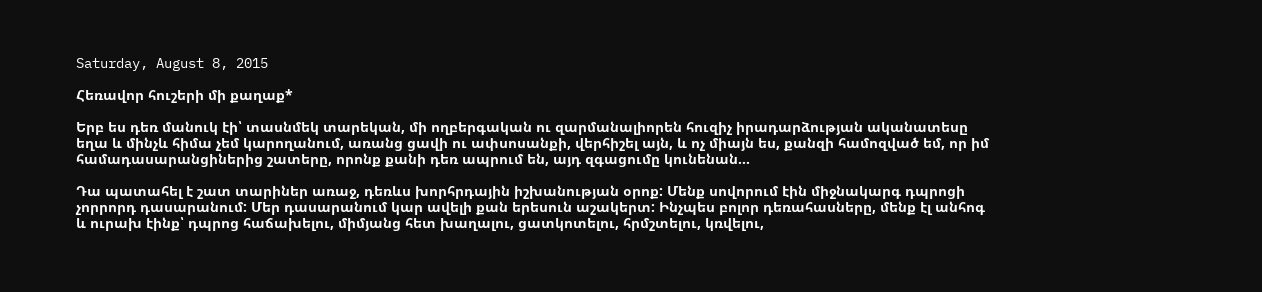Saturday, August 8, 2015

Հեռավոր հուշերի մի քաղաք*

Երբ ես դեռ մանուկ էի՝ տասնմեկ տարեկան, մի ողբերգական ու զարմանալիորեն հուզիչ իրադարձության ականատեսը եղա և մինչև հիմա չեմ կարողանում, առանց ցավի ու ափսոսանքի, վերհիշել այն, և ոչ միայն ես, քանզի համոզված եմ, որ իմ համադասարանցիներից շատերը, որոնք քանի դեռ ապրում են, այդ զգացումը կունենան…

Դա պատահել է շատ տարիներ առաջ, դեռևս խորհրդային իշխանության օրոք: Մենք սովորում էին միջնակարգ դպրոցի չորրորդ դասարանում: Մեր դասարանում կար ավելի քան երեսուն աշակերտ: Ինչպես բոլոր դեռահասները, մենք էլ անհոգ և ուրախ էինք՝ դպրոց հաճախելու, միմյանց հետ խաղալու, ցատկոտելու, հրմշտելու, կռվելու,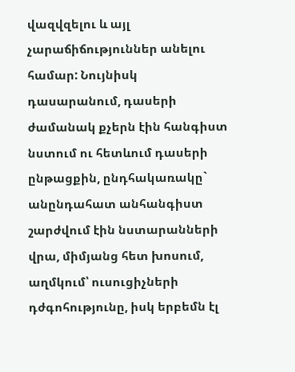վազվզելու և այլ չարաճիճություններ անելու համար: Նույնիսկ դասարանում, դասերի ժամանակ քչերն էին հանգիստ նստում ու հետևում դասերի ընթացքին, ընդհակառակը` անընդահատ անհանգիստ շարժվում էին նստարանների վրա, միմյանց հետ խոսում, աղմկում՝ ուսուցիչների դժգոհությունը, իսկ երբեմն էլ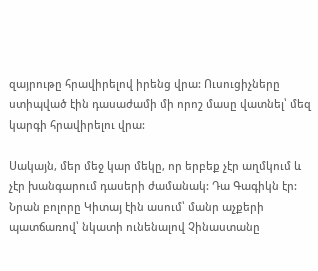զայրութը հրավիրելով իրենց վրա: Ուսուցիչները ստիպված էին դասաժամի մի որոշ մասը վատնել՝ մեզ կարգի հրավիրելու վրա:

Սակայն, մեր մեջ կար մեկը, որ երբեք չէր աղմկում և չէր խանգարում դասերի ժամանակ: Դա Գագիկն էր: Նրան բոլորը Կիտայ էին ասում՝ մանր աչքերի պատճառով՝ նկատի ունենալով Չինաստանը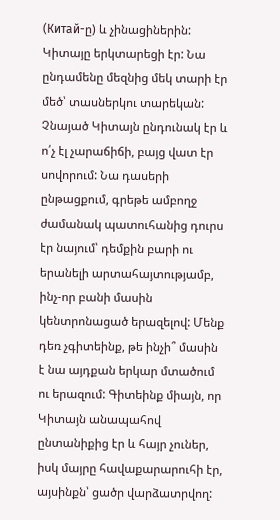(Китай-ը) և չինացիներին: Կիտայը երկտարեցի էր: Նա ընդամենը մեզնից մեկ տարի էր մեծ՝ տասներկու տարեկան: Չնայած Կիտայն ընդունակ էր և ո՛չ էլ չարաճիճի, բայց վատ էր սովորում: Նա դասերի ընթացքում, գրեթե ամբողջ ժամանակ պատուհանից դուրս էր նայում՝ դեմքին բարի ու երանելի արտահայտությամբ, ինչ-որ բանի մասին կենտրոնացած երազելով: Մենք դեռ չգիտեինք, թե ինչի՞ մասին է նա այդքան երկար մտածում ու երազում: Գիտեինք միայն, որ Կիտայն անապահով ընտանիքից էր և հայր չուներ, իսկ մայրը հավաքարարուհի էր, այսինքն՝ ցածր վարձատրվող: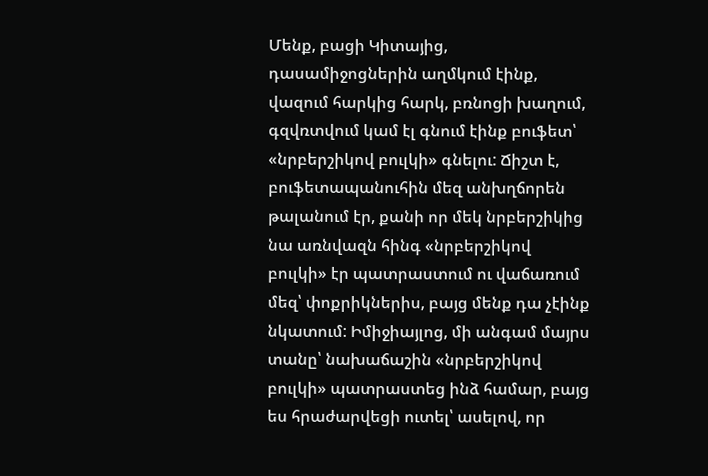Մենք, բացի Կիտայից, դասամիջոցներին աղմկում էինք, վազում հարկից հարկ, բռնոցի խաղում, գզվռտվում կամ էլ գնում էինք բուֆետ՝ «նրբերշիկով բուլկի» գնելու: Ճիշտ է, բուֆետապանուհին մեզ անխղճորեն թալանում էր, քանի որ մեկ նրբերշիկից նա առնվազն հինգ «նրբերշիկով բուլկի» էր պատրաստում ու վաճառում մեզ՝ փոքրիկներիս, բայց մենք դա չէինք նկատում: Իմիջիայլոց, մի անգամ մայրս տանը՝ նախաճաշին «նրբերշիկով բուլկի» պատրաստեց ինձ համար, բայց ես հրաժարվեցի ուտել՝ ասելով, որ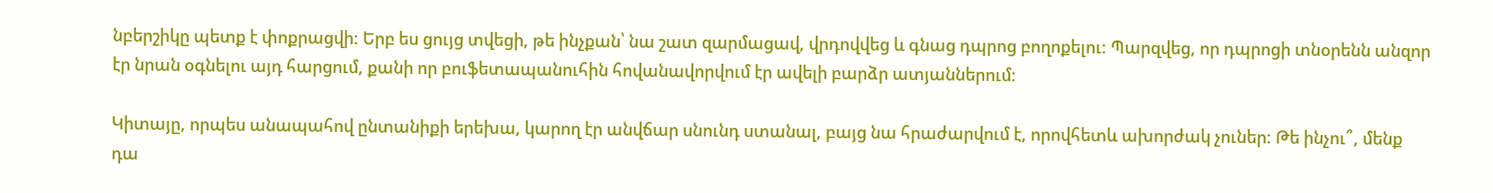նբերշիկը պետք է փոքրացվի: Երբ ես ցույց տվեցի, թե ինչքան՝ նա շատ զարմացավ, վրդովվեց և գնաց դպրոց բողոքելու: Պարզվեց, որ դպրոցի տնօրենն անզոր էր նրան օգնելու այդ հարցում, քանի որ բուֆետապանուհին հովանավորվում էր ավելի բարձր ատյաններում:

Կիտայը, որպես անապահով ընտանիքի երեխա, կարող էր անվճար սնունդ ստանալ, բայց նա հրաժարվում է, որովհետև ախորժակ չուներ: Թե ինչու՞, մենք դա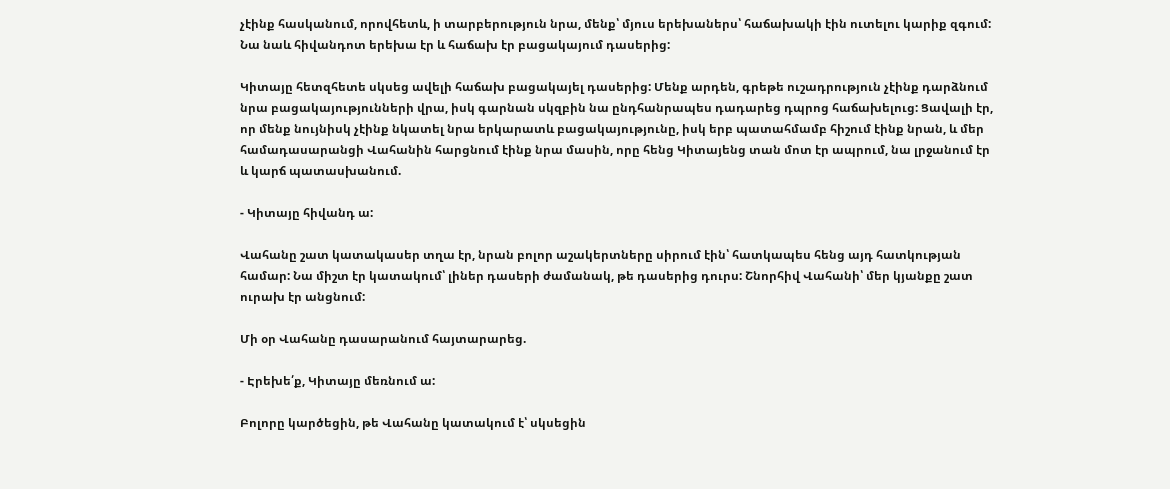չէինք հասկանում, որովհետև, ի տարբերություն նրա, մենք՝ մյուս երեխաներս՝ հաճախակի էին ուտելու կարիք զգում: Նա նաև հիվանդոտ երեխա էր և հաճախ էր բացակայում դասերից:

Կիտայը հետզհետե սկսեց ավելի հաճախ բացակայել դասերից: Մենք արդեն, գրեթե ուշադրություն չէինք դարձնում նրա բացակայությունների վրա, իսկ գարնան սկզբին նա ընդհանրապես դադարեց դպրոց հաճախելուց: Ցավալի էր, որ մենք նույնիսկ չէինք նկատել նրա երկարատև բացակայությունը, իսկ երբ պատահմամբ հիշում էինք նրան, և մեր համադասարանցի Վահանին հարցնում էինք նրա մասին, որը հենց Կիտայենց տան մոտ էր ապրում, նա լրջանում էր և կարճ պատասխանում.

- Կիտայը հիվանդ ա:

Վահանը շատ կատակասեր տղա էր, նրան բոլոր աշակերտները սիրում էին՝ հատկապես հենց այդ հատկության համար: Նա միշտ էր կատակում՝ լիներ դասերի ժամանակ, թե դասերից դուրս: Շնորհիվ Վահանի՝ մեր կյանքը շատ ուրախ էր անցնում:

Մի օր Վահանը դասարանում հայտարարեց.

- Էրեխե՛ք, Կիտայը մեռնում ա:

Բոլորը կարծեցին, թե Վահանը կատակում է՝ սկսեցին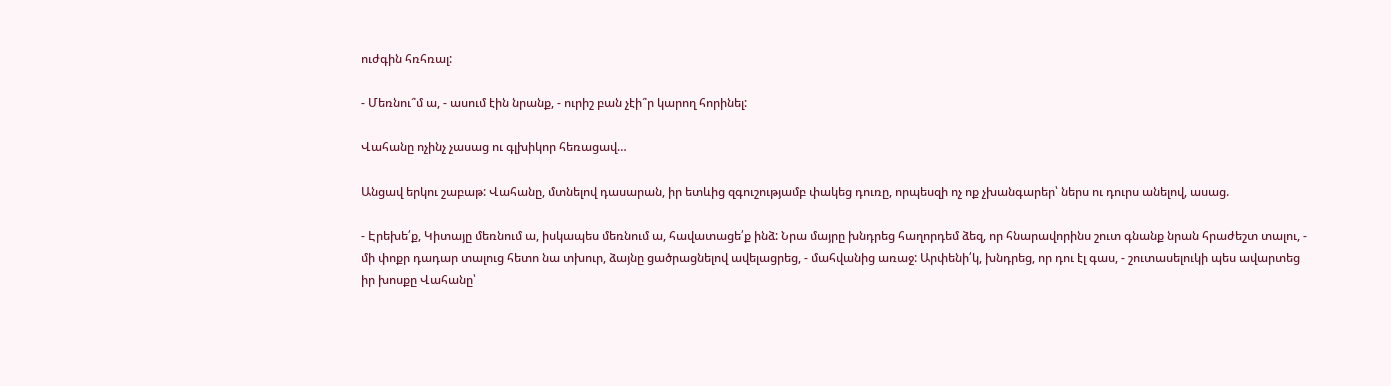ուժգին հռհռալ:

- Մեռնու՞մ ա, - ասում էին նրանք, - ուրիշ բան չէի՞ր կարող հորինել:

Վահանը ոչինչ չասաց ու գլխիկոր հեռացավ…

Անցավ երկու շաբաթ: Վահանը, մտնելով դասարան, իր ետևից զգուշությամբ փակեց դուռը, որպեսզի ոչ ոք չխանգարեր՝ ներս ու դուրս անելով, ասաց.

- Էրեխե՛ք, Կիտայը մեռնում ա, իսկապես մեռնում ա, հավատացե՛ք ինձ: Նրա մայրը խնդրեց հաղորդեմ ձեզ, որ հնարավորինս շուտ գնանք նրան հրաժեշտ տալու, - մի փոքր դադար տալուց հետո նա տխուր, ձայնը ցածրացնելով ավելացրեց, - մահվանից առաջ: Արփենի՛կ, խնդրեց, որ դու էլ գաս, - շուտասելուկի պես ավարտեց իր խոսքը Վահանը՝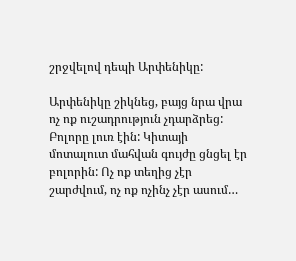շրջվելով դեպի Արփենիկը:

Արփենիկը շիկնեց, բայց նրա վրա ոչ ոք ուշադրություն չդարձրեց: Բոլորը լուռ էին: Կիտայի մոտալուտ մահվան գույժը ցնցել էր բոլորին: Ոչ ոք տեղից չէր շարժվում, ոչ ոք ոչինչ չէր ասում…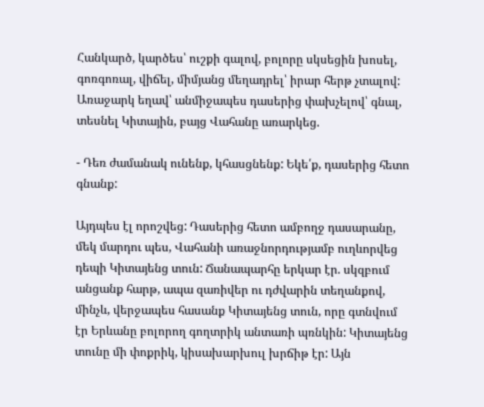Հանկարծ, կարծես՝ ուշքի գալով, բոլորը սկսեցին խոսել, գոռգոռալ, վիճել, միմյանց մեղադրել՝ իրար հերթ չտալով: Առաջարկ եղավ՝ անմիջապես դասերից փախչելով՝ գնալ, տեսնել Կիտային, բայց Վահանը առարկեց.

- Դեռ ժամանակ ունենք, կհասցնենք: Եկե՛ք, դասերից հետո գնանք:

Այդպես էլ որոշվեց: Դասերից հետո ամբողջ դասարանը, մեկ մարդու պես, Վահանի առաջնորդությամբ ուղևորվեց դեպի Կիտայենց տուն: Ճանապարհը երկար էր. սկզբում անցանք հարթ, ապա զառիվեր ու դժվարին տեղանքով, մինչև, վերջապես հասանք Կիտայենց տուն, որը գտնվում էր Երևանը բոլորող գողտրիկ անտառի պռնկին: Կիտայենց տունը մի փոքրիկ, կիսախարխուլ խրճիթ էր: Այն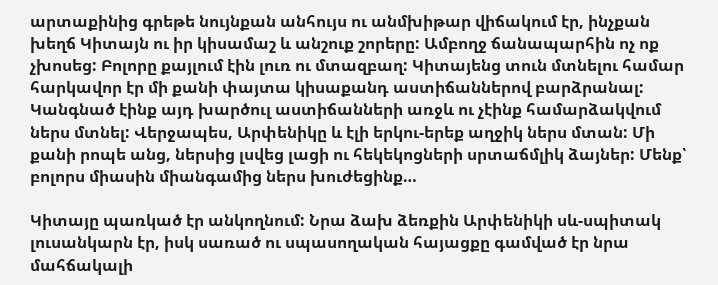արտաքինից գրեթե նույնքան անհույս ու անմխիթար վիճակում էր, ինչքան խեղճ Կիտայն ու իր կիսամաշ և անշուք շորերը: Ամբողջ ճանապարհին ոչ ոք չխոսեց: Բոլորը քայլում էին լուռ ու մտազբաղ: Կիտայենց տուն մտնելու համար հարկավոր էր մի քանի փայտա կիսաքանդ աստիճաններով բարձրանալ: Կանգնած էինք այդ խարծուլ աստիճանների առջև ու չէինք համարձակվում ներս մտնել: Վերջապես, Արփենիկը և էլի երկու-երեք աղջիկ ներս մտան: Մի քանի րոպե անց, ներսից լսվեց լացի ու հեկեկոցների սրտաճմլիկ ձայներ: Մենք՝ բոլորս միասին միանգամից ներս խուժեցինք…

Կիտայը պառկած էր անկողնում: Նրա ձախ ձեռքին Արփենիկի սև-սպիտակ լուսանկարն էր, իսկ սառած ու սպասողական հայացքը գամված էր նրա մահճակալի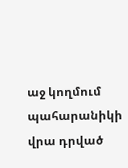աջ կողմում պահարանիկի վրա դրված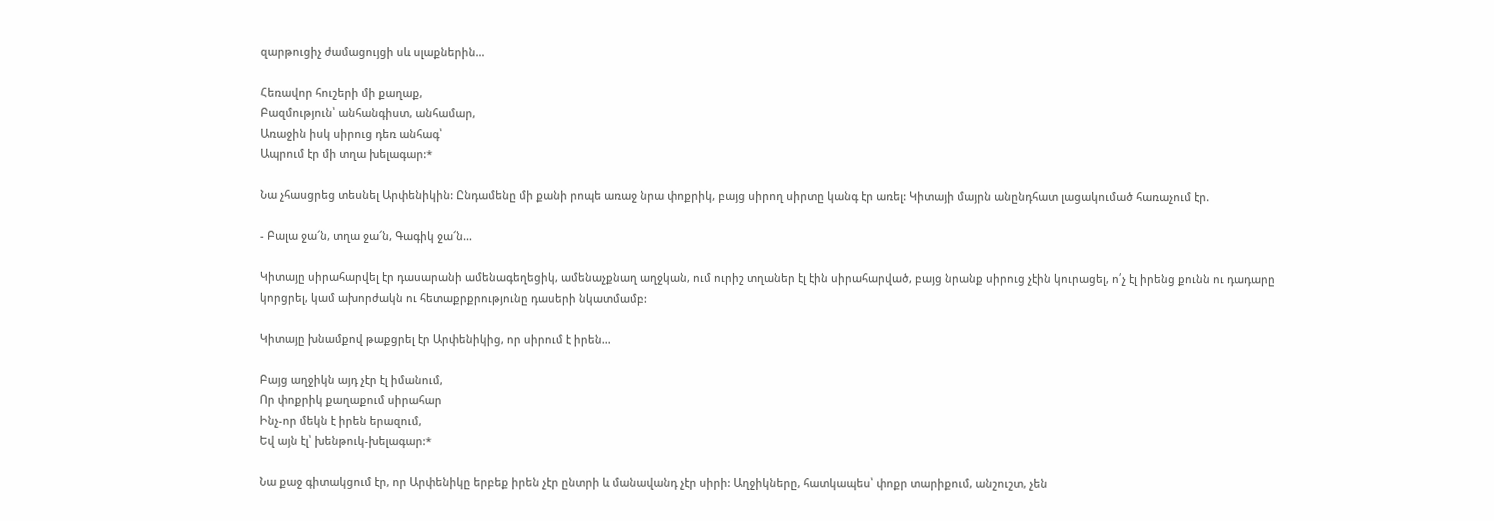զարթուցիչ ժամացույցի սև սլաքներին…

Հեռավոր հուշերի մի քաղաք,
Բազմություն՝ անհանգիստ, անհամար,
Առաջին իսկ սիրուց դեռ անհագ՝
Ապրում էր մի տղա խելագար:*

Նա չհասցրեց տեսնել Արփենիկին: Ընդամենը մի քանի րոպե առաջ նրա փոքրիկ, բայց սիրող սիրտը կանգ էր առել: Կիտայի մայրն անընդհատ լացակումած հառաչում էր.

- Բալա ջա՜ն, տղա ջա՜ն, Գագիկ ջա՜ն…

Կիտայը սիրահարվել էր դասարանի ամենագեղեցիկ, ամենաչքնաղ աղջկան, ում ուրիշ տղաներ էլ էին սիրահարված, բայց նրանք սիրուց չէին կուրացել, ո՛չ էլ իրենց քունն ու դադարը կորցրել, կամ ախորժակն ու հետաքրքրությունը դասերի նկատմամբ:

Կիտայը խնամքով թաքցրել էր Արփենիկից, որ սիրում է իրեն…

Բայց աղջիկն այդ չէր էլ իմանում,
Որ փոքրիկ քաղաքում սիրահար
Ինչ-որ մեկն է իրեն երազում,
Եվ այն էլ՝ խենթուկ-խելագար:*

Նա քաջ գիտակցում էր, որ Արփենիկը երբեք իրեն չէր ընտրի և մանավանդ չէր սիրի: Աղջիկները, հատկապես՝ փոքր տարիքում, անշուշտ, չեն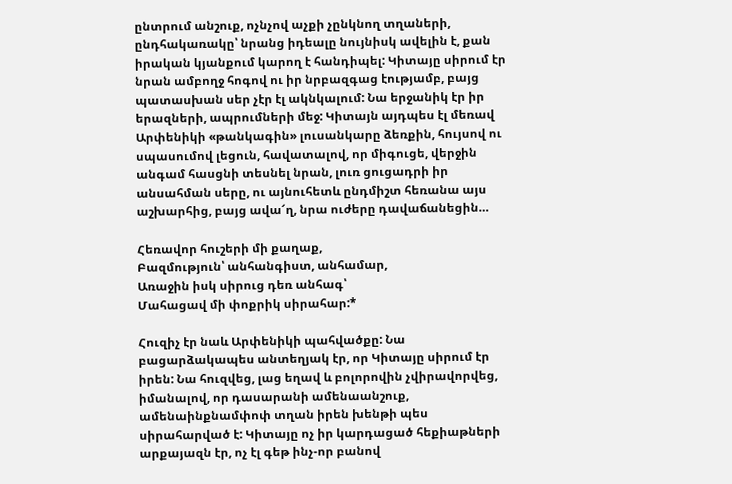ընտրում անշուք, ոչնչով աչքի չընկնող տղաների, ընդհակառակը՝ նրանց իդեալը նույնիսկ ավելին է, քան իրական կյանքում կարող է հանդիպել: Կիտայը սիրում էր նրան ամբողջ հոգով ու իր նրբազգաց էությամբ, բայց պատասխան սեր չէր էլ ակնկալում: Նա երջանիկ էր իր երազների, ապրումների մեջ: Կիտայն այդպես էլ մեռավ Արփենիկի «թանկագին» լուսանկարը ձեռքին, հույսով ու սպասումով լեցուն, հավատալով, որ միգուցե, վերջին անգամ հասցնի տեսնել նրան, լուռ ցուցադրի իր անսահման սերը, ու այնուհետև ընդմիշտ հեռանա այս աշխարհից, բայց ավա՜ղ, նրա ուժերը դավաճանեցին…

Հեռավոր հուշերի մի քաղաք,
Բազմություն՝ անհանգիստ, անհամար,
Առաջին իսկ սիրուց դեռ անհագ՝
Մահացավ մի փոքրիկ սիրահար:*

Հուզիչ էր նաև Արփենիկի պահվածքը: Նա բացարձակապես անտեղյակ էր, որ Կիտայը սիրում էր իրեն: Նա հուզվեց, լաց եղավ և բոլորովին չվիրավորվեց, իմանալով, որ դասարանի ամենաանշուք, ամենաինքնամփոփ տղան իրեն խենթի պես սիրահարված է: Կիտայը ոչ իր կարդացած հեքիաթների արքայազն էր, ոչ էլ գեթ ինչ-որ բանով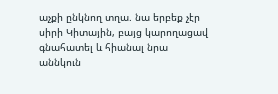աչքի ընկնող տղա. նա երբեք չէր սիրի Կիտային, բայց կարողացավ գնահատել և հիանալ նրա աննկուն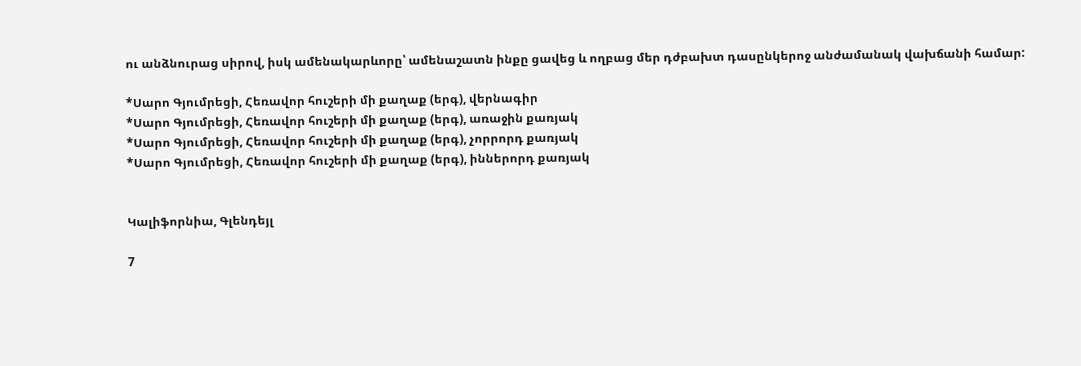ու անձնուրաց սիրով, իսկ ամենակարևորը՝ ամենաշատն ինքը ցավեց և ողբաց մեր դժբախտ դասընկերոջ անժամանակ վախճանի համար:

*Սարո Գյումրեցի, Հեռավոր հուշերի մի քաղաք (երգ), վերնագիր
*Սարո Գյումրեցի, Հեռավոր հուշերի մի քաղաք (երգ), առաջին քառյակ
*Սարո Գյումրեցի, Հեռավոր հուշերի մի քաղաք (երգ), չորրորդ քառյակ
*Սարո Գյումրեցի, Հեռավոր հուշերի մի քաղաք (երգ), իններորդ քառյակ


Կալիֆորնիա, Գլենդեյլ

7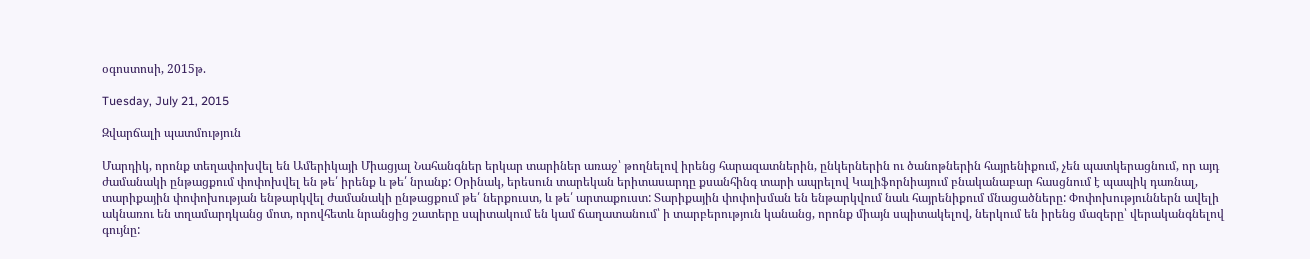օգոստոսի, 2015թ.

Tuesday, July 21, 2015

Զվարճալի պատմություն

Մարդիկ, որոնք տեղափոխվել են Ամերիկայի Միացյալ Նահանգներ երկար տարիներ առաջ՝ թողնելով իրենց հարազատներին, ընկերներին ու ծանոթներին հայրենիքում, չեն պատկերացնում, որ այդ ժամանակի ընթացքում փոփոխվել են թե՛ իրենք և թե՛ նրանք: Օրինակ, երեսուն տարեկան երիտասարդը քսանհինգ տարի ապրելով Կալիֆորնիայում բնականաբար հասցնում է պապիկ դառնալ, տարիքային փոփոխության ենթարկվել ժամանակի ընթացքում թե՛ ներքուստ, և թե՛ արտաքուստ: Տարիքային փոփոխման են ենթարկվում նաև հայրենիքում մնացածները: Փոփոխություններն ավելի ակնառու են տղամարդկանց մոտ, որովհետև նրանցից շատերը սպիտակում են կամ ճաղատանում՝ ի տարբերություն կանանց, որոնք միայն սպիտակելով, ներկում են իրենց մազերը՝ վերականգնելով գույնը: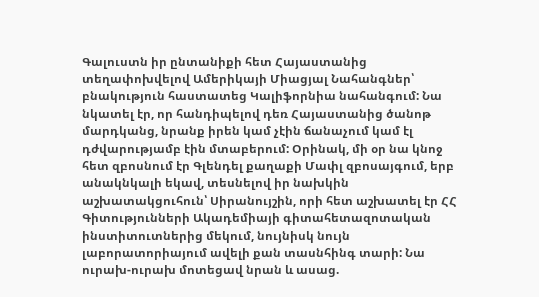Գալուստն իր ընտանիքի հետ Հայաստանից տեղափոխվելով Ամերիկայի Միացյալ Նահանգներ՝ բնակություն հաստատեց Կալիֆորնիա նահանգում: Նա նկատել էր, որ հանդիպելով դեռ Հայաստանից ծանոթ մարդկանց, նրանք իրեն կամ չէին ճանաչում կամ էլ դժվարությամբ էին մտաբերում: Օրինակ, մի օր նա կնոջ հետ զբոսնում էր Գլենդել քաղաքի Մափլ զբոսայգում, երբ անակնկալի եկավ, տեսնելով իր նախկին աշխատակցուհուն՝ Սիրանույշին, որի հետ աշխատել էր ՀՀ Գիտությունների Ակադեմիայի գիտահետազոտական ինստիտուտներից մեկում, նույնիսկ նույն լաբորատորիայում ավելի քան տասնհինգ տարի: Նա ուրախ-ուրախ մոտեցավ նրան և ասաց.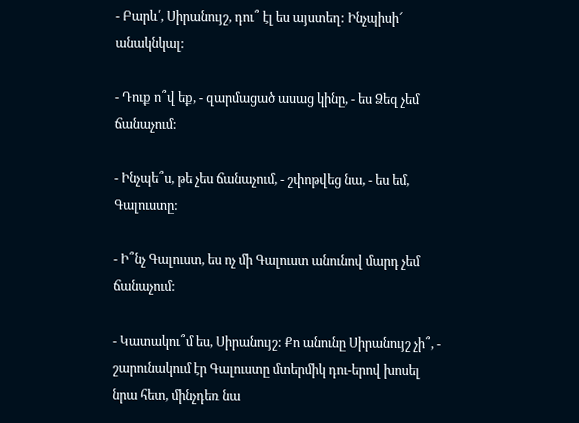- Բարև՛, Սիրանույշ, դու՞ էլ ես այստեղ: Ինչպիսի՜ անակնկալ:

- Դուք ո՞վ եք, - զարմացած ասաց կինը, - ես Ձեզ չեմ ճանաչում:

- Ինչպե՞ս, թե չես ճանաչում, - շփոթվեց նա, - ես եմ, Գալուստը:

- Ի՞նչ Գալուստ, ես ոչ մի Գալուստ անունով մարդ չեմ ճանաչում:

- Կատակու՞մ ես, Սիրանույշ: Քո անունը Սիրանույշ չի՞, - շարունակում էր Գալուստը մտերմիկ դու-երով խոսել նրա հետ, մինչդեռ նա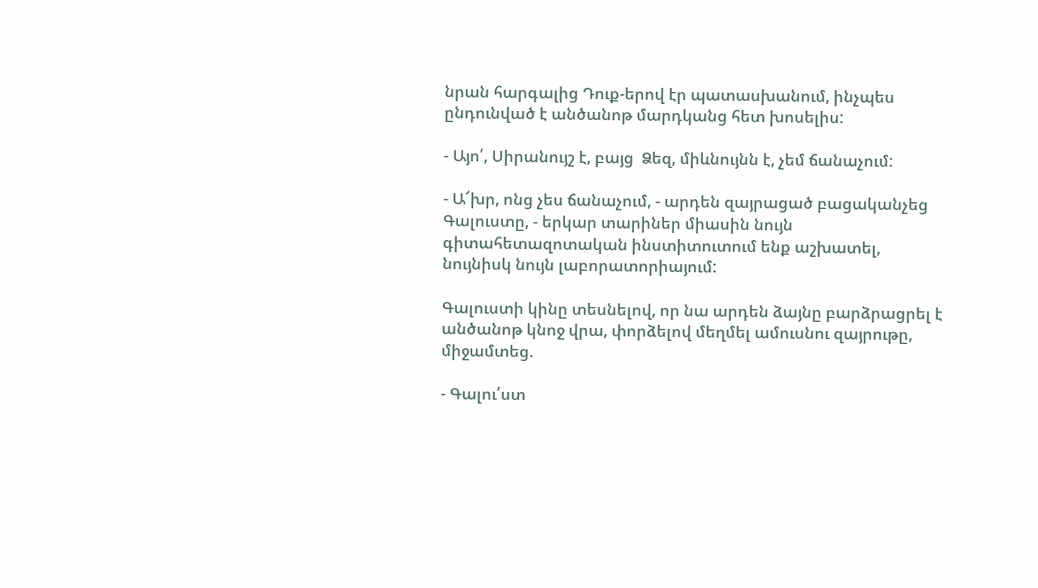նրան հարգալից Դուք-երով էր պատասխանում, ինչպես ընդունված է անծանոթ մարդկանց հետ խոսելիս:

- Այո՛, Սիրանույշ է, բայց  Ձեզ, միևնույնն է, չեմ ճանաչում:

- Ա՜խր, ոնց չես ճանաչում, - արդեն զայրացած բացականչեց Գալուստը, - երկար տարիներ միասին նույն գիտահետազոտական ինստիտուտում ենք աշխատել, նույնիսկ նույն լաբորատորիայում:

Գալուստի կինը տեսնելով, որ նա արդեն ձայնը բարձրացրել է անծանոթ կնոջ վրա, փորձելով մեղմել ամուսնու զայրութը, միջամտեց.

- Գալու՛ստ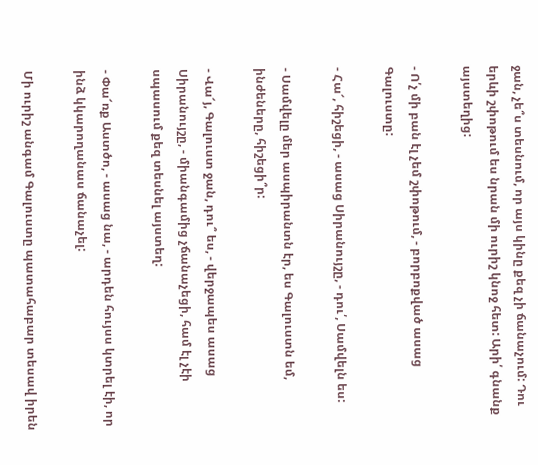ջան, չե՞ս տեսնում, որ այս կինը քեզ չի ճանաչում: Դու երևի շփոթում ես նրան մի ուրիշ կնոջ հետ: Արի՛ գնանք այստեղից:

- Ո՛չ մի բան էլ չեմ շփոթում, - բորբոքված ասաց Գալուստը:

- Հա՜, հիշեցի, - ասաց Սիրանույշը, - դու՛, Սամվելն ես:

- Սամվելը մեր ասպիրանտն էր, ես Գալուստն եմ, ինժեները, հիշեցի՞ր:

- Վա՜յ, Գալուստ ջան, դու՞ ես, - վերջապես ասաց Սիրանույշը, - միանգամից չճանաչեցի, համ էլ չէի սպասում քեզ տեսնել այստեղ:

- Փա՜ռք Աստծո, - ասաց նա, - արդեն հույսս կտրել էի, որ ինձ կկարողանաս ճանաչել:

Մի ուրիշ անգամ Գալուստը պատահաբար տեսավ իրեն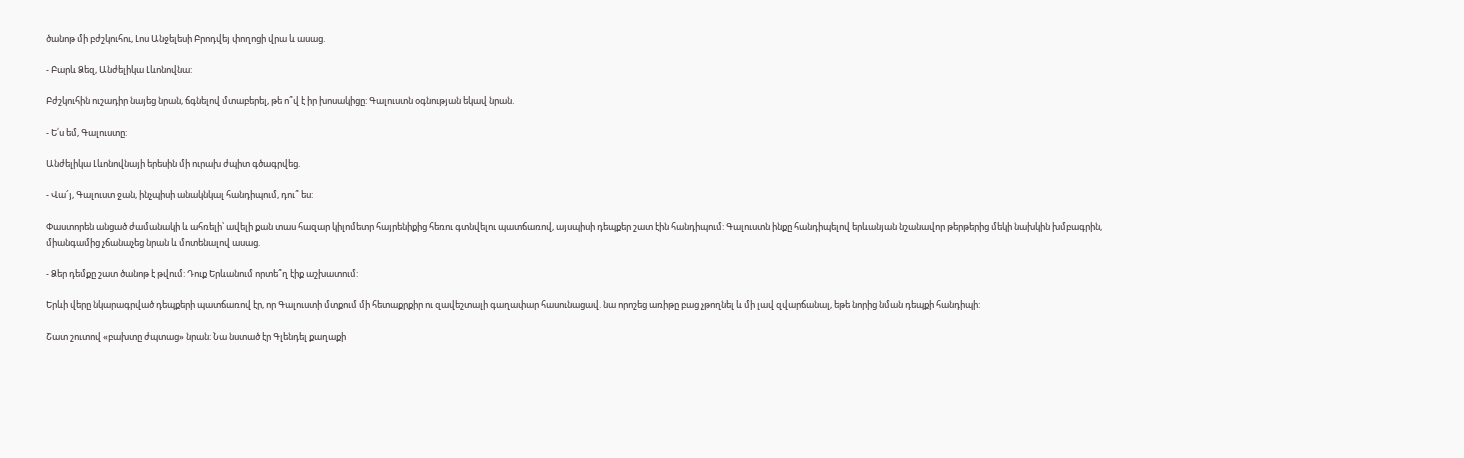ծանոթ մի բժշկուհու, Լոս Անջելեսի Բրոդվեյ փողոցի վրա և ասաց.

- Բարև Ձեզ, Անժելիկա Լևոնովնա:

Բժշկուհին ուշադիր նայեց նրան, ճգնելով մտաբերել, թե ո՞վ է իր խոսակիցը: Գալուստն օգնության եկավ նրան.

- Ե՛ս եմ, Գալուստը:

Անժելիկա Լևոնովնայի երեսին մի ուրախ ժպիտ գծագրվեց.

- Վա՜յ, Գալուստ ջան, ինչպիսի անակնկալ հանդիպում, դու՞ ես:

Փաստորեն անցած ժամանակի և ահռելի՝ ավելի քան տաս հազար կիլոմետր հայրենիքից հեռու գտնվելու պատճառով, այսպիսի դեպքեր շատ էին հանդիպում: Գալուստն ինքը հանդիպելով երևանյան նշանավոր թերթերից մեկի նախկին խմբագրին, միանգամից չճանաչեց նրան և մոտենալով ասաց.

- Ձեր դեմքը շատ ծանոթ է թվում: Դուք Երևանում որտե՞ղ էիք աշխատում:

Երևի վերը նկարագրված դեպքերի պատճառով էր, որ Գալուստի մտքում մի հետաքրքիր ու զավեշտալի գաղափար հասունացավ. նա որոշեց առիթը բաց չթողնել և մի լավ զվարճանալ, եթե նորից նման դեպքի հանդիպի:

Շատ շուտով «բախտը ժպտաց» նրան: Նա նստած էր Գլենդել քաղաքի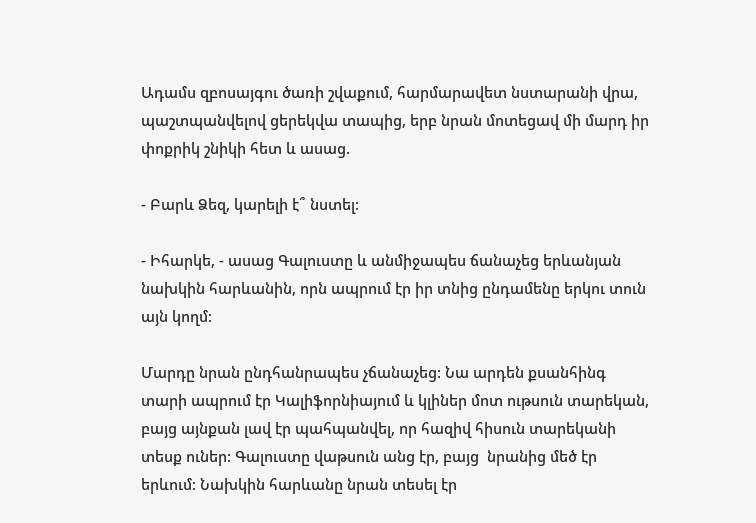Ադամս զբոսայգու ծառի շվաքում, հարմարավետ նստարանի վրա, պաշտպանվելով ցերեկվա տապից, երբ նրան մոտեցավ մի մարդ իր փոքրիկ շնիկի հետ և ասաց.

- Բարև Ձեզ, կարելի է՞ նստել:

- Իհարկե, - ասաց Գալուստը և անմիջապես ճանաչեց երևանյան նախկին հարևանին, որն ապրում էր իր տնից ընդամենը երկու տուն այն կողմ:

Մարդը նրան ընդհանրապես չճանաչեց: Նա արդեն քսանհինգ տարի ապրում էր Կալիֆորնիայում և կլիներ մոտ ութսուն տարեկան, բայց այնքան լավ էր պահպանվել, որ հազիվ հիսուն տարեկանի տեսք ուներ: Գալուստը վաթսուն անց էր, բայց  նրանից մեծ էր երևում: Նախկին հարևանը նրան տեսել էր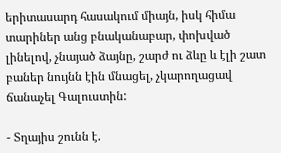երիտասարդ հասակում միայն, իսկ հիմա տարիներ անց բնականաբար, փոխված լինելով, չնայած ձայնը, շարժ ու ձևը և էլի շատ բաներ նույնն էին մնացել, չկարողացավ  ճանաչել Գալուստին:

- Տղայիս շունն է.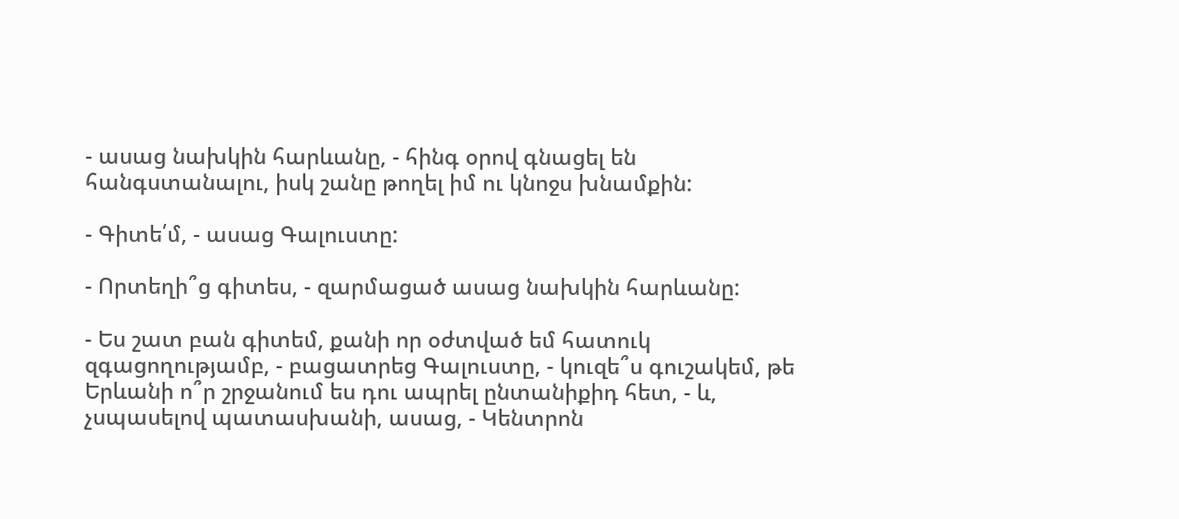- ասաց նախկին հարևանը, - հինգ օրով գնացել են հանգստանալու, իսկ շանը թողել իմ ու կնոջս խնամքին:

- Գիտե՛մ, - ասաց Գալուստը:

- Որտեղի՞ց գիտես, - զարմացած ասաց նախկին հարևանը:

- Ես շատ բան գիտեմ, քանի որ օժտված եմ հատուկ զգացողությամբ, - բացատրեց Գալուստը, - կուզե՞ս գուշակեմ, թե Երևանի ո՞ր շրջանում ես դու ապրել ընտանիքիդ հետ, - և, չսպասելով պատասխանի, ասաց, - Կենտրոն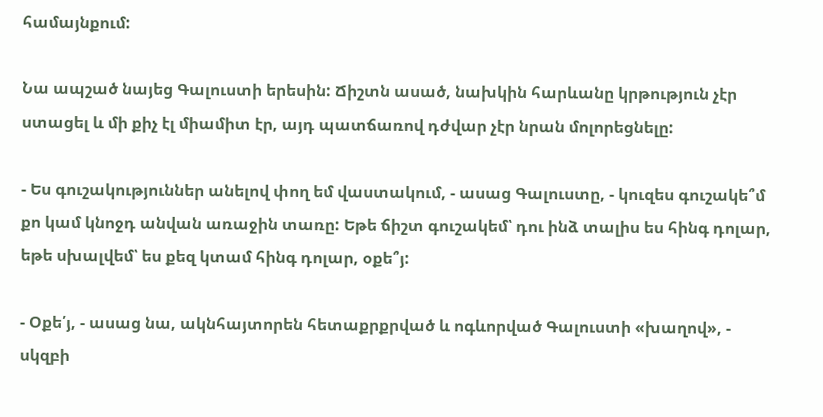համայնքում:

Նա ապշած նայեց Գալուստի երեսին: Ճիշտն ասած, նախկին հարևանը կրթություն չէր ստացել և մի քիչ էլ միամիտ էր, այդ պատճառով դժվար չէր նրան մոլորեցնելը:

- Ես գուշակություններ անելով փող եմ վաստակում, - ասաց Գալուստը, - կուզես գուշակե՞մ քո կամ կնոջդ անվան առաջին տառը: Եթե ճիշտ գուշակեմ՝ դու ինձ տալիս ես հինգ դոլար, եթե սխալվեմ՝ ես քեզ կտամ հինգ դոլար, օքե՞յ:

- Օքե՛յ, - ասաց նա, ակնհայտորեն հետաքրքրված և ոգևորված Գալուստի «խաղով», - սկզբի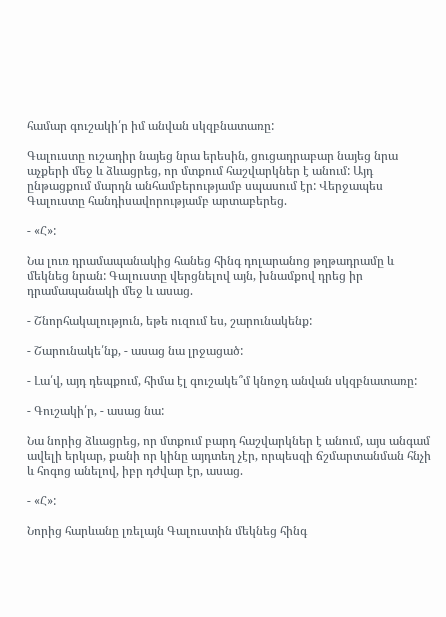համար գուշակի՛ր իմ անվան սկզբնատառը:

Գալուստը ուշադիր նայեց նրա երեսին, ցուցադրաբար նայեց նրա աչքերի մեջ և ձևացրեց, որ մտքում հաշվարկներ է անում: Այդ ընթացքում մարդն անհամբերությամբ սպասում էր: Վերջապես Գալուստը հանդիսավորությամբ արտաբերեց.

- «Հ»:

Նա լուռ դրամապանակից հանեց հինգ դոլարանոց թղթադրամը և մեկնեց նրան: Գալուստը վերցնելով այն, խնամքով դրեց իր դրամապանակի մեջ և ասաց.

- Շնորհակալություն, եթե ուզում ես, շարունակենք:

- Շարունակե՛նք, - ասաց նա լրջացած:

- Լա՛վ, այդ դեպքում, հիմա էլ գուշակե՞մ կնոջդ անվան սկզբնատառը:

- Գուշակի՛ր, - ասաց նա:

Նա նորից ձևացրեց, որ մտքում բարդ հաշվարկներ է անում, այս անգամ ավելի երկար, քանի որ կինը այդտեղ չէր, որպեսզի ճշմարտանման հնչի և հոգոց անելով, իբր դժվար էր, ասաց.

- «Հ»:

Նորից հարևանը լռելայն Գալուստին մեկնեց հինգ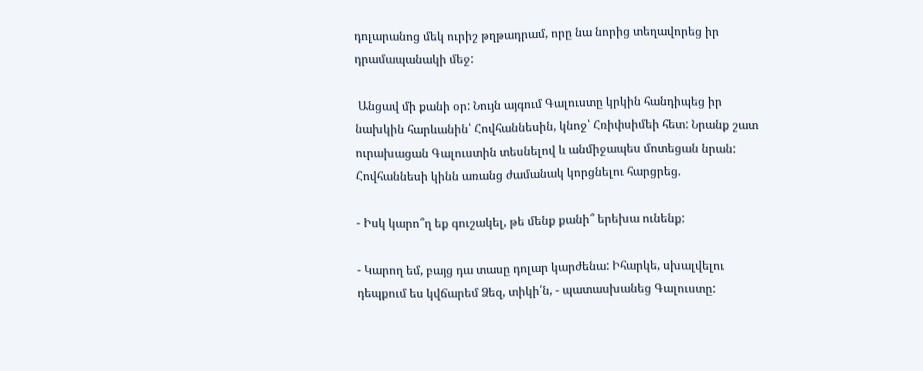դոլարանոց մեկ ուրիշ թղթադրամ, որը նա նորից տեղավորեց իր դրամապանակի մեջ:

 Անցավ մի քանի օր: Նույն այգում Գալուստը կրկին հանդիպեց իր նախկին հարևանին՝ Հովհաննեսին, կնոջ՝ Հռիփսիմեի հետ: Նրանք շատ ուրախացան Գալուստին տեսնելով և անմիջապես մոտեցան նրան: Հովհաննեսի կինն առանց ժամանակ կորցնելու հարցրեց.

- Իսկ կարո՞ղ եք գուշակել, թե մենք քանի՞ երեխա ունենք:

- Կարող եմ, բայց դա տասը դոլար կարժենա: Իհարկե, սխալվելու դեպքում ես կվճարեմ Ձեզ, տիկի՛ն, - պատասխանեց Գալուստը: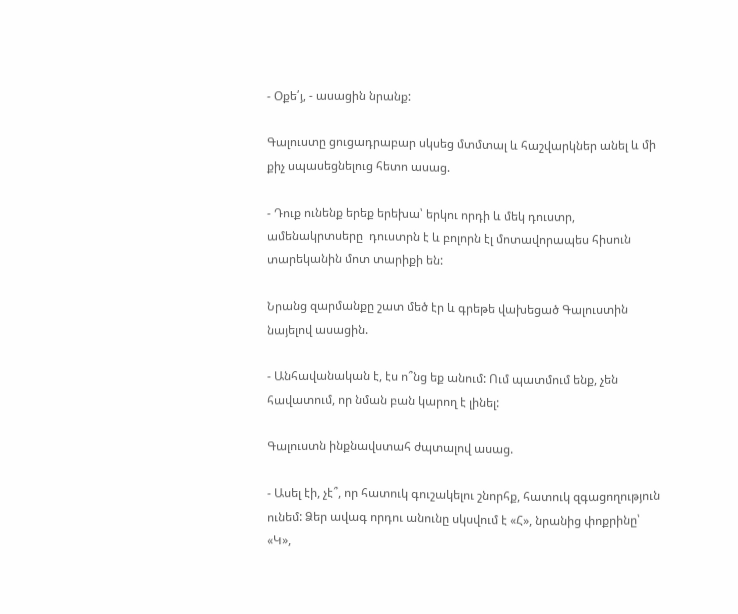- Օքե՛յ, - ասացին նրանք:

Գալուստը ցուցադրաբար սկսեց մտմտալ և հաշվարկներ անել և մի քիչ սպասեցնելուց հետո ասաց.

- Դուք ունենք երեք երեխա՝ երկու որդի և մեկ դուստր, ամենակրտսերը  դուստրն է և բոլորն էլ մոտավորապես հիսուն տարեկանին մոտ տարիքի են:

Նրանց զարմանքը շատ մեծ էր և գրեթե վախեցած Գալուստին նայելով ասացին.

- Անհավանական է, էս ո՞նց եք անում: Ում պատմում ենք, չեն հավատում, որ նման բան կարող է լինել:

Գալուստն ինքնավստահ ժպտալով ասաց.

- Ասել էի, չէ՞, որ հատուկ գուշակելու շնորհք, հատուկ զգացողություն ունեմ: Ձեր ավագ որդու անունը սկսվում է «Հ», նրանից փոքրինը՝ «Կ»,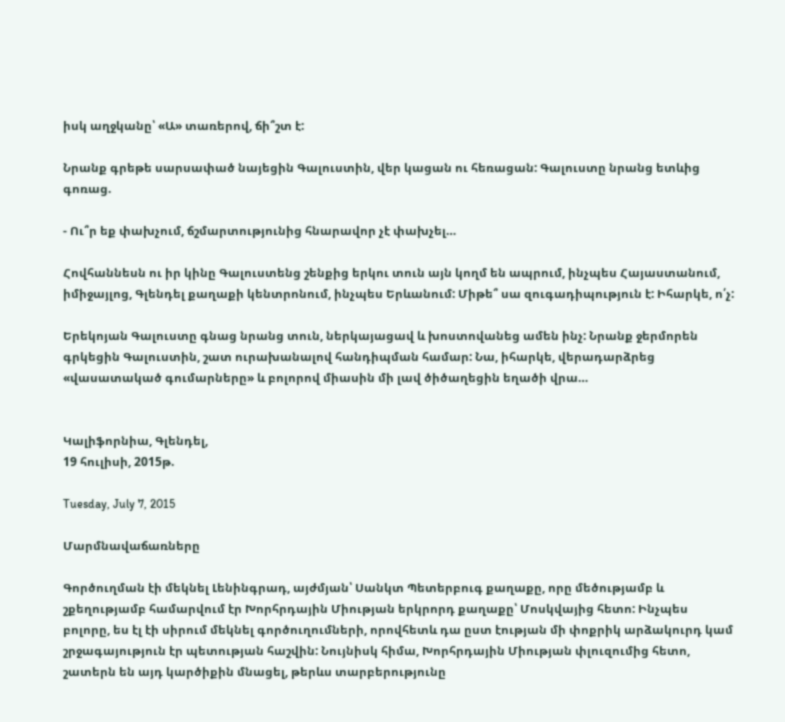իսկ աղջկանը՝ «Ա» տառերով, ճի՞շտ է:

Նրանք գրեթե սարսափած նայեցին Գալուստին, վեր կացան ու հեռացան: Գալուստը նրանց ետևից գոռաց.

- Ու՞ր եք փախչում, ճշմարտությունից հնարավոր չէ փախչել…

Հովհաննեսն ու իր կինը Գալուստենց շենքից երկու տուն այն կողմ են ապրում, ինչպես Հայաստանում, իմիջայլոց, Գլենդել քաղաքի կենտրոնում, ինչպես Երևանում: Միթե՞ սա զուգադիպություն է: Իհարկե, ո՛չ:

Երեկոյան Գալուստը գնաց նրանց տուն, ներկայացավ և խոստովանեց ամեն ինչ: Նրանք ջերմորեն գրկեցին Գալուստին, շատ ուրախանալով հանդիպման համար: Նա, իհարկե, վերադարձրեց «վասատակած գումարները» և բոլորով միասին մի լավ ծիծաղեցին եղածի վրա…


Կալիֆորնիա, Գլենդել,
19 հուլիսի, 2015թ.

Tuesday, July 7, 2015

Մարմնավաճառները

Գործուղման էի մեկնել Լենինգրադ, այժմյան՝ Սանկտ Պետերբուգ քաղաքը, որը մեծությամբ և շքեղությամբ համարվում էր Խորհրդային Միության երկրորդ քաղաքը՝ Մոսկվայից հետո: Ինչպես բոլորը, ես էլ էի սիրում մեկնել գործուղումների, որովհետև դա ըստ էության մի փոքրիկ արձակուրդ կամ շրջագայություն էր պետության հաշվին: Նույնիսկ հիմա, Խորհրդային Միության փլուզումից հետո, շատերն են այդ կարծիքին մնացել, թերևս տարբերությունը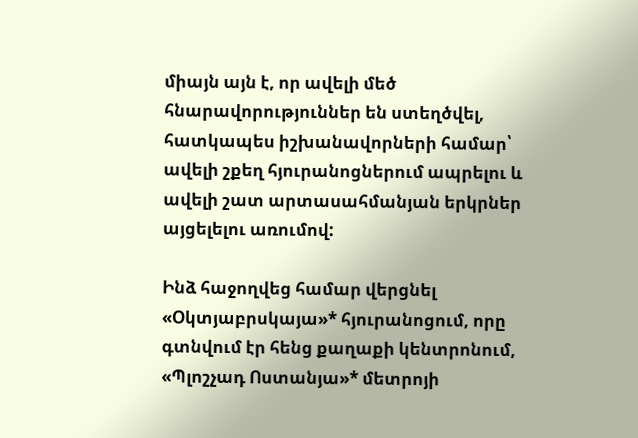միայն այն է, որ ավելի մեծ հնարավորություններ են ստեղծվել, հատկապես իշխանավորների համար՝ ավելի շքեղ հյուրանոցներում ապրելու և ավելի շատ արտասահմանյան երկրներ այցելելու առումով:

Ինձ հաջողվեց համար վերցնել «Օկտյաբրսկայա»* հյուրանոցում, որը գտնվում էր հենց քաղաքի կենտրոնում, «Պլոշչադ Ոստանյա»* մետրոյի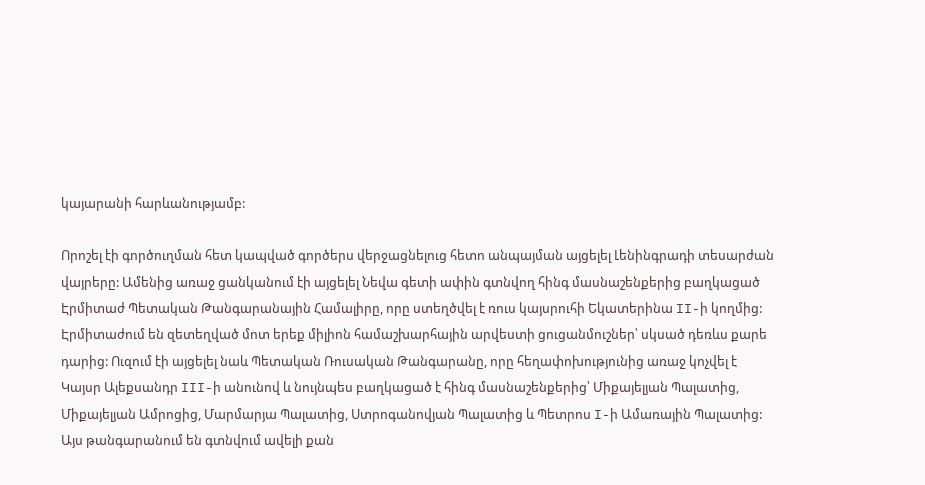կայարանի հարևանությամբ:

Որոշել էի գործուղման հետ կապված գործերս վերջացնելուց հետո անպայման այցելել Լենինգրադի տեսարժան վայրերը: Ամենից առաջ ցանկանում էի այցելել Նեվա գետի ափին գտնվող հինգ մասնաշենքերից բաղկացած Էրմիտաժ Պետական Թանգարանային Համալիրը, որը ստեղծվել է ռուս կայսրուհի Եկատերինա II-ի կողմից: Էրմիտաժում են զետեղված մոտ երեք միլիոն համաշխարհային արվեստի ցուցանմուշներ՝ սկսած դեռևս քարե դարից: Ուզում էի այցելել նաև Պետական Ռուսական Թանգարանը, որը հեղափոխությունից առաջ կոչվել է Կայսր Ալեքսանդր III-ի անունով և նույնպես բաղկացած է հինգ մասնաշենքերից՝ Միքայելյան Պալատից, Միքայելյան Ամրոցից, Մարմարյա Պալատից, Ստրոգանովյան Պալատից և Պետրոս I-ի Ամառային Պալատից: Այս թանգարանում են գտնվում ավելի քան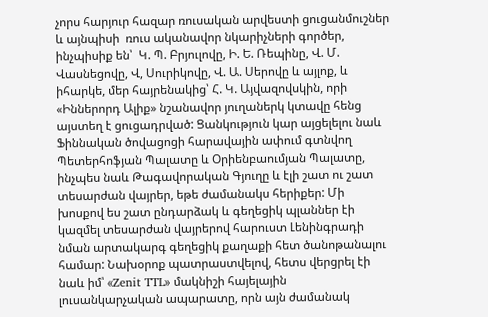չորս հարյուր հազար ռուսական արվեստի ցուցանմուշներ և այնպիսի  ռուս ականավոր նկարիչների գործեր, ինչպիսիք են՝  Կ. Պ. Բրյուլովը, Ի. Ե. Ռեպինը, Վ. Մ. Վասնեցովը, Վ, Սուրիկովը, Վ. Ա. Սերովը և այլոք, և իհարկե, մեր հայրենակից՝ Հ. Կ. Այվազովսկին, որի «Իններորդ Ալիք» նշանավոր յուղաներկ կտավը հենց այստեղ է ցուցադրված: Ցանկություն կար այցելելու նաև Ֆիննական ծովացոցի հարավային ափում գտնվող Պետերհոֆյան Պալատը և Օրիենբաումյան Պալատը, ինչպես նաև Թագավորական Գյուղը և էլի շատ ու շատ տեսարժան վայրեր, եթե ժամանակս հերիքեր: Մի խոսքով ես շատ ընդարձակ և գեղեցիկ պլաններ էի կազմել տեսարժան վայրերով հարուստ Լենինգրադի նման արտակարգ գեղեցիկ քաղաքի հետ ծանոթանալու համար: Նախօրոք պատրաստվելով, հետս վերցրել էի նաև իմ՝ «Zenit TTL» մակնիշի հայելային լուսանկարչական ապարատը, որն այն ժամանակ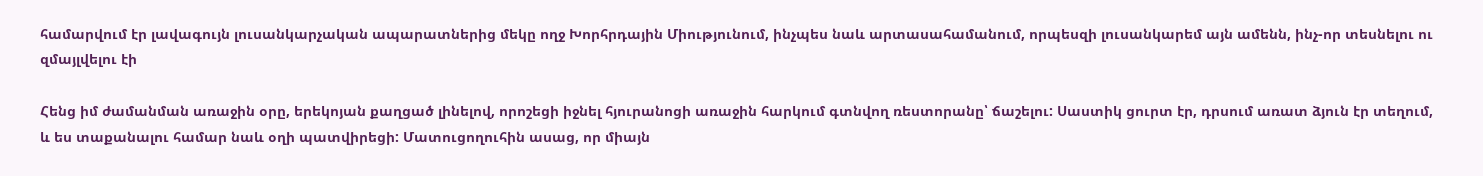համարվում էր լավագույն լուսանկարչական ապարատներից մեկը ողջ Խորհրդային Միությունում, ինչպես նաև արտասահամանում, որպեսզի լուսանկարեմ այն ամենն, ինչ-որ տեսնելու ու զմայլվելու էի

Հենց իմ ժամանման առաջին օրը, երեկոյան քաղցած լինելով, որոշեցի իջնել հյուրանոցի առաջին հարկում գտնվող ռեստորանը՝ ճաշելու: Սաստիկ ցուրտ էր, դրսում առատ ձյուն էր տեղում, և ես տաքանալու համար նաև օղի պատվիրեցի: Մատուցողուհին ասաց, որ միայն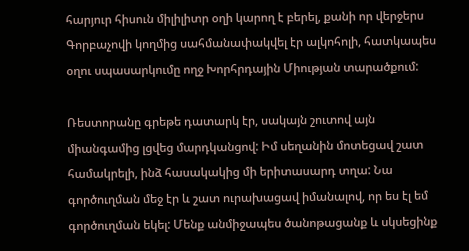հարյուր հիսուն միլիլիտր օղի կարող է բերել, քանի որ վերջերս Գորբաչովի կողմից սահմանափակվել էր ալկոհոլի, հատկապես օղու սպասարկումը ողջ Խորհրդային Միության տարածքում:

Ռեստորանը գրեթե դատարկ էր, սակայն շուտով այն միանգամից լցվեց մարդկանցով: Իմ սեղանին մոտեցավ շատ համակրելի, ինձ հասակակից մի երիտասարդ տղա: Նա գործուղման մեջ էր և շատ ուրախացավ իմանալով, որ ես էլ եմ գործուղման եկել: Մենք անմիջապես ծանոթացանք և սկսեցինք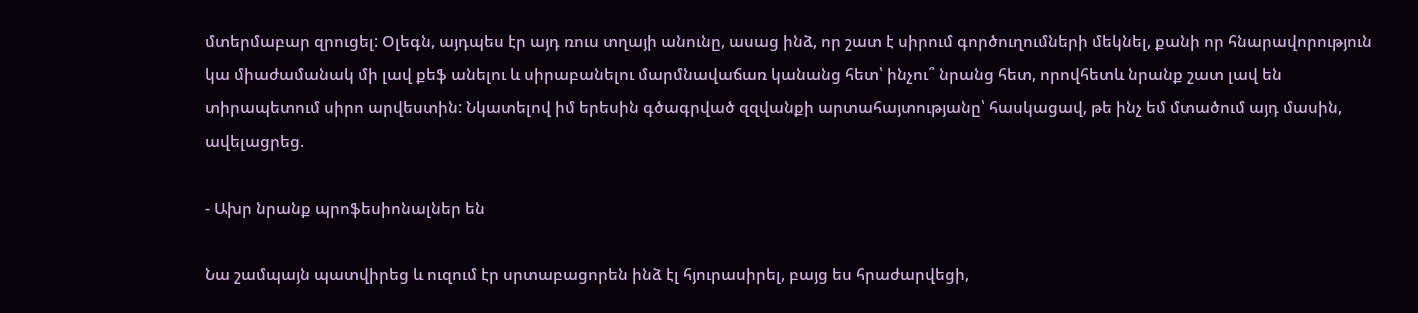մտերմաբար զրուցել: Օլեգն, այդպես էր այդ ռուս տղայի անունը, ասաց ինձ, որ շատ է սիրում գործուղումների մեկնել, քանի որ հնարավորություն կա միաժամանակ մի լավ քեֆ անելու և սիրաբանելու մարմնավաճառ կանանց հետ՝ ինչու՞ նրանց հետ, որովհետև նրանք շատ լավ են տիրապետում սիրո արվեստին: Նկատելով իմ երեսին գծագրված զզվանքի արտահայտությանը՝ հասկացավ, թե ինչ եմ մտածում այդ մասին, ավելացրեց.

- Ախր նրանք պրոֆեսիոնալներ են

Նա շամպայն պատվիրեց և ուզում էր սրտաբացորեն ինձ էլ հյուրասիրել, բայց ես հրաժարվեցի,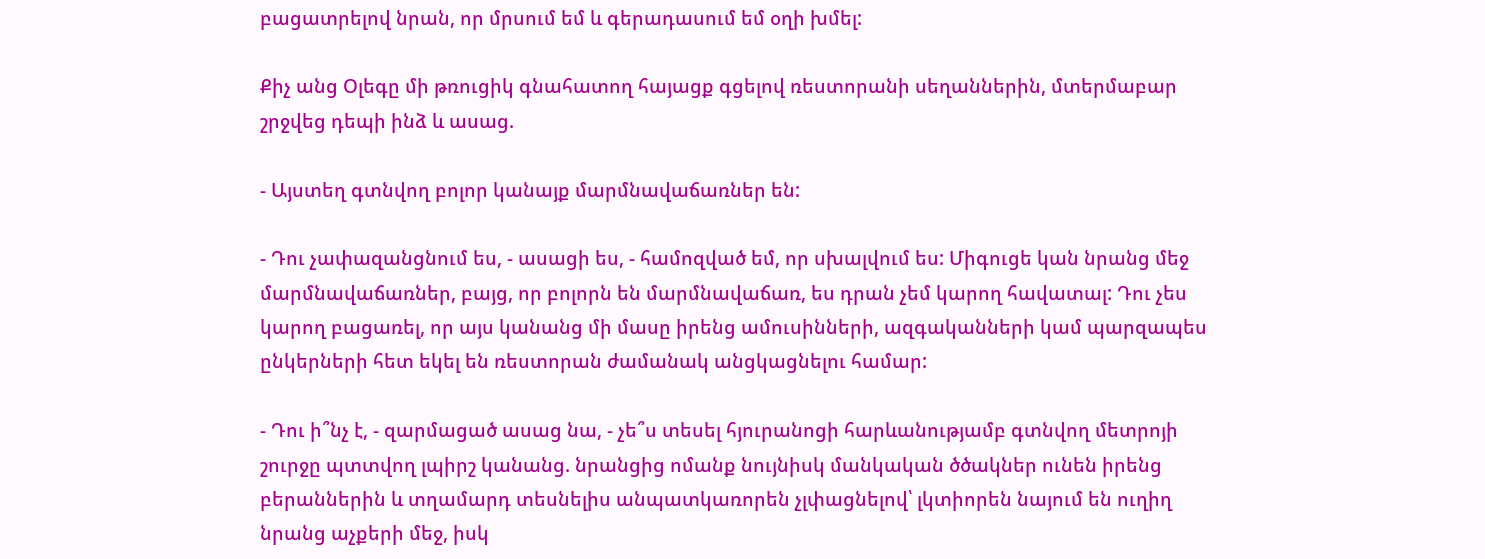բացատրելով նրան, որ մրսում եմ և գերադասում եմ օղի խմել:

Քիչ անց Օլեգը մի թռուցիկ գնահատող հայացք գցելով ռեստորանի սեղաններին, մտերմաբար շրջվեց դեպի ինձ և ասաց.

- Այստեղ գտնվող բոլոր կանայք մարմնավաճառներ են:

- Դու չափազանցնում ես, - ասացի ես, - համոզված եմ, որ սխալվում ես: Միգուցե կան նրանց մեջ մարմնավաճառներ, բայց, որ բոլորն են մարմնավաճառ, ես դրան չեմ կարող հավատալ: Դու չես կարող բացառել, որ այս կանանց մի մասը իրենց ամուսինների, ազգականների կամ պարզապես ընկերների հետ եկել են ռեստորան ժամանակ անցկացնելու համար:

- Դու ի՞նչ է, - զարմացած ասաց նա, - չե՞ս տեսել հյուրանոցի հարևանությամբ գտնվող մետրոյի շուրջը պտտվող լպիրշ կանանց. նրանցից ոմանք նույնիսկ մանկական ծծակներ ունեն իրենց բերաններին և տղամարդ տեսնելիս անպատկառորեն չլփացնելով՝ լկտիորեն նայում են ուղիղ նրանց աչքերի մեջ, իսկ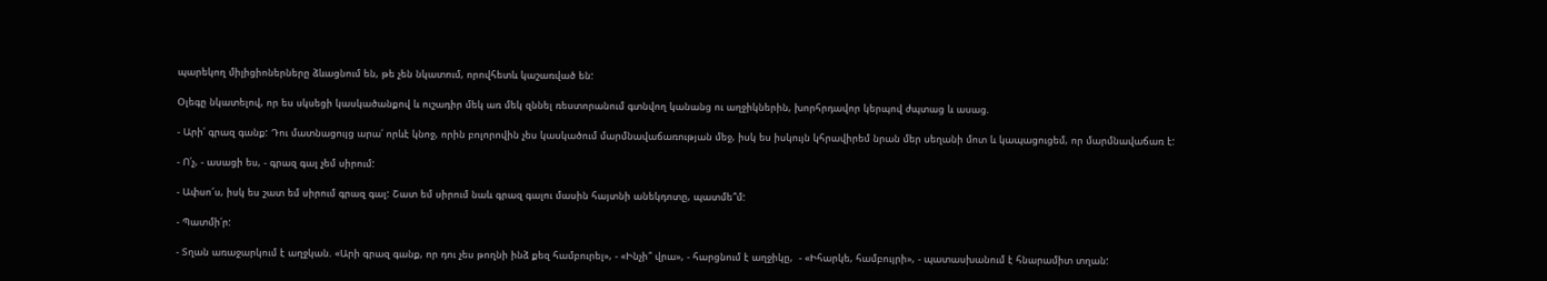պարեկող միլիցիոներները ձևացնում են, թե չեն նկատում, որովհետև կաշառված են:

Օլեգը նկատելով, որ ես սկսեցի կասկածանքով և ուշադիր մեկ առ մեկ զննել ռեստորանում գտնվող կանանց ու աղջիկներին, խորհրդավոր կերպով ժպտաց և ասաց.

- Արի՛ գրազ գանք: Դու մատնացույց արա՛ որևէ կնոջ, որին բոլորովին չես կասկածում մարմնավաճառության մեջ, իսկ ես իսկույն կհրավիրեմ նրան մեր սեղանի մոտ և կապացուցեմ, որ մարմնավաճառ է:

- Ո՛չ, - ասացի ես, - գրազ գալ չեմ սիրում:

- Ափսո՜ս, իսկ ես շատ եմ սիրում գրազ գալ: Շատ եմ սիրում նաև գրազ գալու մասին հայտնի անեկդոտը, պատմե՞մ:

- Պատմի՛ր:

- Տղան առաջարկում է աղջկան. «Արի գրազ գանք, որ դու չես թողնի ինձ քեզ համբուրել», - «Ինչի՞ վրա», - հարցնում է աղջիկը,  - «Իհարկե, համբույրի», - պատասխանում է հնարամիտ տղան: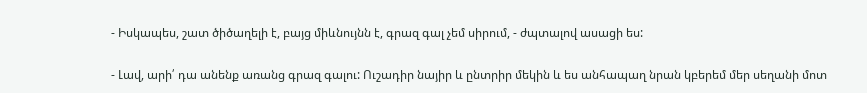- Իսկապես, շատ ծիծաղելի է, բայց միևնույնն է, գրազ գալ չեմ սիրում, - ժպտալով ասացի ես:

- Լավ, արի՛ դա անենք առանց գրազ գալու: Ուշադիր նայիր և ընտրիր մեկին և ես անհապաղ նրան կբերեմ մեր սեղանի մոտ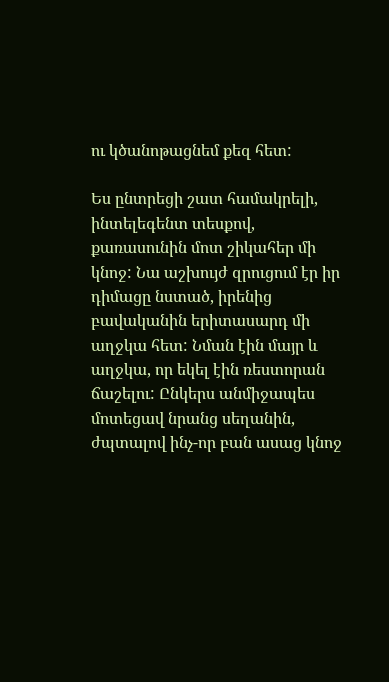ու կծանոթացնեմ քեզ հետ:

Ես ընտրեցի շատ համակրելի, ինտելեգենտ տեսքով, քառասունին մոտ շիկահեր մի կնոջ: Նա աշխույժ զրուցում էր իր դիմացը նստած, իրենից բավականին երիտասարդ մի աղջկա հետ: Նման էին մայր և աղջկա, որ եկել էին ռեստորան ճաշելու: Ընկերս անմիջապես մոտեցավ նրանց սեղանին, ժպտալով ինչ-որ բան ասաց կնոջ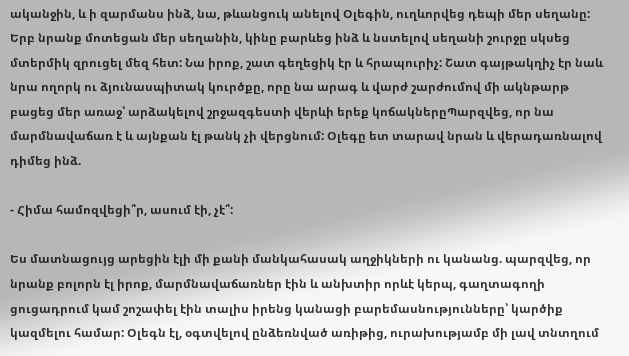ականջին, և ի զարմանս ինձ, նա, թևանցուկ անելով Օլեգին, ուղևորվեց դեպի մեր սեղանը: Երբ նրանք մոտեցան մեր սեղանին, կինը բարևեց ինձ և նստելով սեղանի շուրջը սկսեց մտերմիկ զրուցել մեզ հետ: Նա իրոք, շատ գեղեցիկ էր և հրապուրիչ: Շատ գայթակղիչ էր նաև նրա ողորկ ու ձյունասպիտակ կուրծքը, որը նա արագ և վարժ շարժումով մի ակնթարթ բացեց մեր առաջ՝ արձակելով շրջազգեստի վերևի երեք կոճակներըՊարզվեց, որ նա մարմնավաճառ է և այնքան էլ թանկ չի վերցնում: Օլեգը ետ տարավ նրան և վերադառնալով դիմեց ինձ.

- Հիմա համոզվեցի՞ր, ասում էի, չէ՞:

Ես մատնացույց արեցին էլի մի քանի մանկահասակ աղջիկների ու կանանց. պարզվեց, որ նրանք բոլորն էլ իրոք, մարմնավաճառներ էին և անխտիր որևէ կերպ, գաղտագողի ցուցադրում կամ շոշափել էին տալիս իրենց կանացի բարեմասնությունները՝ կարծիք կազմելու համար: Օլեգն էլ, օգտվելով ընձեռնված առիթից, ուրախությամբ մի լավ տնտղում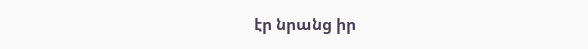էր նրանց իր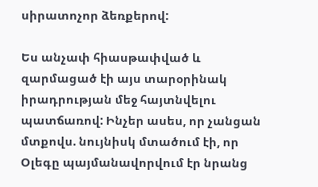սիրատոչոր ձեռքերով:

Ես անչափ հիասթափված և զարմացած էի այս տարօրինակ իրադրության մեջ հայտնվելու  պատճառով: Ինչեր ասես, որ չանցան մտքովս. նույնիսկ մտածում էի, որ Օլեգը պայմանավորվում էր նրանց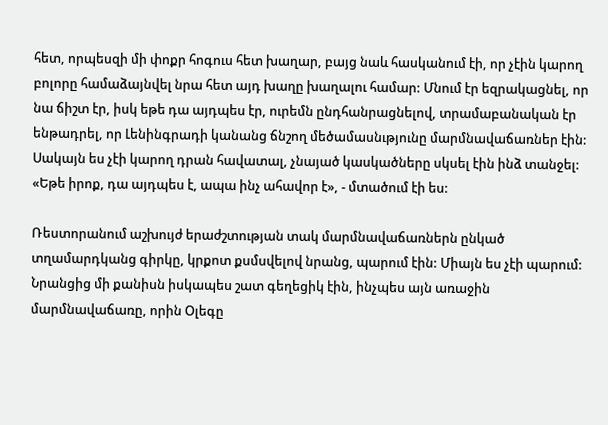հետ, որպեսզի մի փոքր հոգուս հետ խաղար, բայց նաև հասկանում էի, որ չէին կարող բոլորը համաձայնվել նրա հետ այդ խաղը խաղալու համար: Մնում էր եզրակացնել, որ նա ճիշտ էր, իսկ եթե դա այդպես էր, ուրեմն ընդհանրացնելով, տրամաբանական էր ենթադրել, որ Լենինգրադի կանանց ճնշող մեծամասնւթյունը մարմնավաճառներ էին: Սակայն ես չէի կարող դրան հավատալ, չնայած կասկածները սկսել էին ինձ տանջել: «Եթե իրոք, դա այդպես է, ապա ինչ ահավոր է», - մտածում էի ես:

Ռեստորանում աշխույժ երաժշտության տակ մարմնավաճառներն ընկած տղամարդկանց գիրկը, կրքոտ քսմսվելով նրանց, պարում էին: Միայն ես չէի պարում: Նրանցից մի քանիսն իսկապես շատ գեղեցիկ էին, ինչպես այն առաջին մարմնավաճառը, որին Օլեգը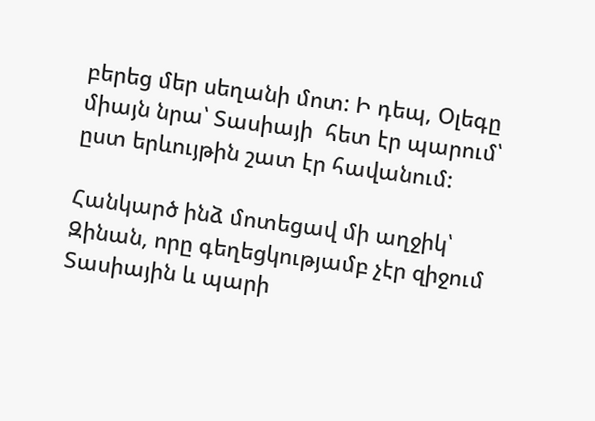բերեց մեր սեղանի մոտ: Ի դեպ, Օլեգը միայն նրա՝ Տասիայի  հետ էր պարում՝ ըստ երևույթին շատ էր հավանում:

Հանկարծ ինձ մոտեցավ մի աղջիկ՝ Զինան, որը գեղեցկությամբ չէր զիջում Տասիային և պարի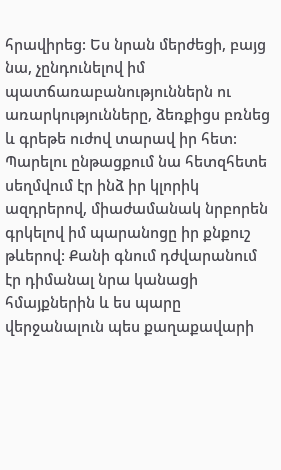հրավիրեց: Ես նրան մերժեցի, բայց նա, չընդունելով իմ պատճառաբանություններն ու առարկությունները, ձեռքիցս բռնեց և գրեթե ուժով տարավ իր հետ: Պարելու ընթացքում նա հետզհետե սեղմվում էր ինձ իր կլորիկ ազդրերով, միաժամանակ նրբորեն գրկելով իմ պարանոցը իր քնքուշ թևերով: Քանի գնում դժվարանում էր դիմանալ նրա կանացի հմայքներին և ես պարը վերջանալուն պես քաղաքավարի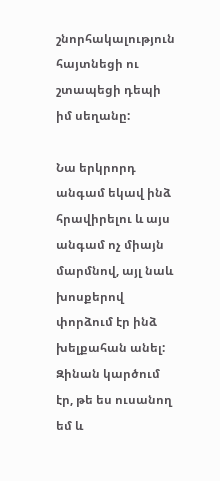շնորհակալություն հայտնեցի ու շտապեցի դեպի իմ սեղանը:

Նա երկրորդ անգամ եկավ ինձ հրավիրելու և այս անգամ ոչ միայն մարմնով, այլ նաև խոսքերով փորձում էր ինձ խելքահան անել: Զինան կարծում էր, թե ես ուսանող եմ և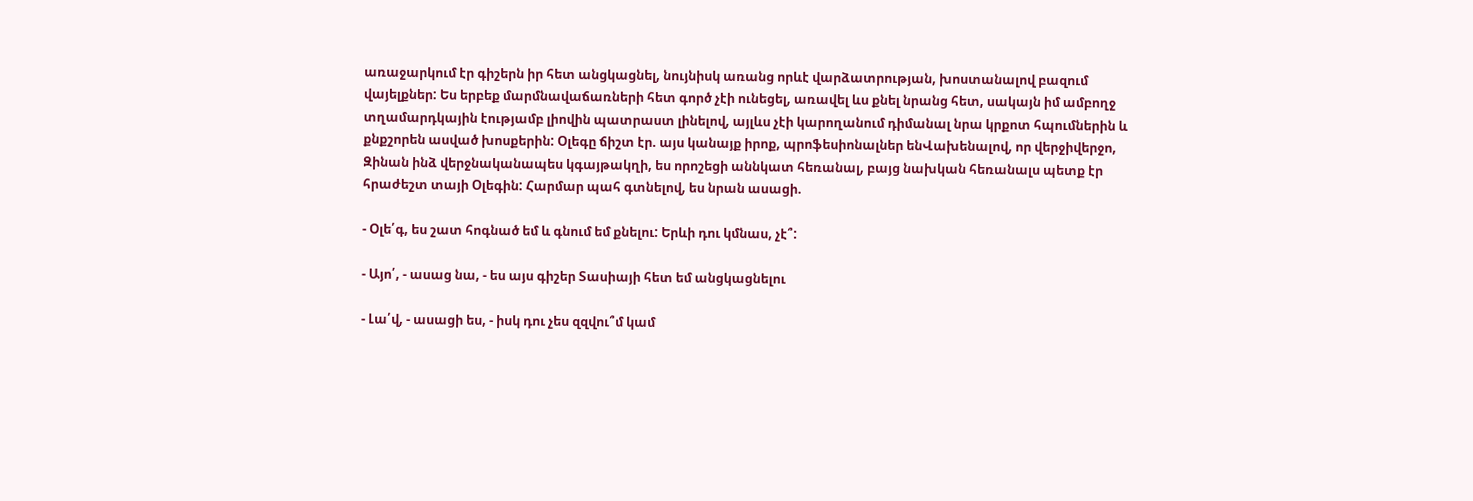առաջարկում էր գիշերն իր հետ անցկացնել, նույնիսկ առանց որևէ վարձատրության, խոստանալով բազում վայելքներ: Ես երբեք մարմնավաճառների հետ գործ չէի ունեցել, առավել ևս քնել նրանց հետ, սակայն իմ ամբողջ տղամարդկային էությամբ լիովին պատրաստ լինելով, այլևս չէի կարողանում դիմանալ նրա կրքոտ հպումներին և քնքշորեն ասված խոսքերին: Օլեգը ճիշտ էր. այս կանայք իրոք, պրոֆեսիոնալներ ենՎախենալով, որ վերջիվերջո, Զինան ինձ վերջնականապես կգայթակղի, ես որոշեցի աննկատ հեռանալ, բայց նախկան հեռանալս պետք էր հրաժեշտ տայի Օլեգին: Հարմար պահ գտնելով, ես նրան ասացի.

- Օլե՛գ, ես շատ հոգնած եմ և գնում եմ քնելու: Երևի դու կմնաս, չէ՞:

- Այո՛, - ասաց նա, - ես այս գիշեր Տասիայի հետ եմ անցկացնելու

- Լա՛վ, - ասացի ես, - իսկ դու չես զզվու՞մ կամ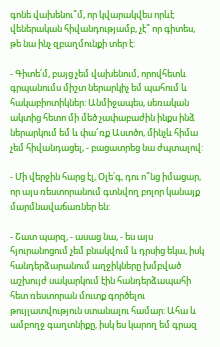գոնե վախենու՞մ, որ կվարակվես որևէ վեներական հիվանդությամբ, չէ՞ որ գիտես, թե նա ինչ զբաղմունքի տեր է:

- Գիտե՛մ, բայց չեմ վախենում, որովհետև գրպանումս միշտ ներարկիչ եմ պահում և հակաբիոտիկներ: Անմիջապես, սեռական ակտից հետո մի մեծ չափաբաժին ինքս ինձ ներարկում եմ և փա՜ռք Աստծո, մինչև հիմա չեմ հիվանդացել, - բացատրեց նա ժպտալով:

- Մի վերջին հարց էլ, Օլե՛գ, դու ո՞նց իմացար, որ այս ռեստորանում գտնվող բոլոր կանայք մարմնավաճառներ են:

- Շատ պարզ, - ասաց նա, - ես այս հյուրանոցում չեմ բնակվում և դրսից եկա, իսկ հանդերձարանում աղջիկները խմբված աշխույժ սակարկում էին հանդերձապահի հետ ռեստորան մուտք գործելու թույլատվություն ստանալու համար: Ահա և ամբողջ գաղտնիքը, իսկ ես կարող եմ գրազ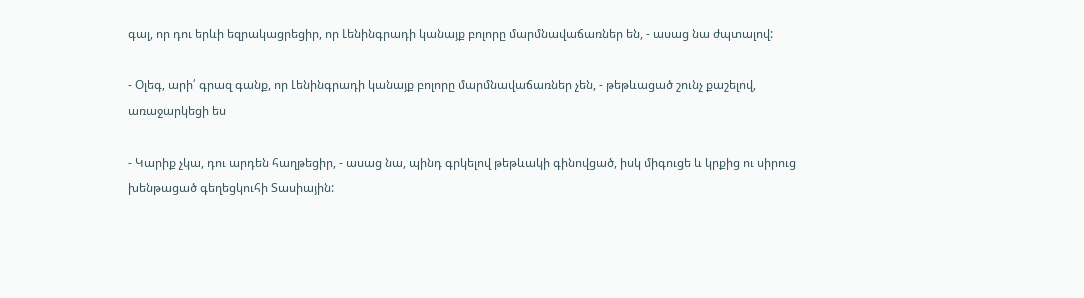գալ, որ դու երևի եզրակացրեցիր, որ Լենինգրադի կանայք բոլորը մարմնավաճառներ են, - ասաց նա ժպտալով:

- Օլեգ, արի՛ գրազ գանք, որ Լենինգրադի կանայք բոլորը մարմնավաճառներ չեն, - թեթևացած շունչ քաշելով, առաջարկեցի ես

- Կարիք չկա, դու արդեն հաղթեցիր, - ասաց նա, պինդ գրկելով թեթևակի գինովցած, իսկ միգուցե և կրքից ու սիրուց խենթացած գեղեցկուհի Տասիային: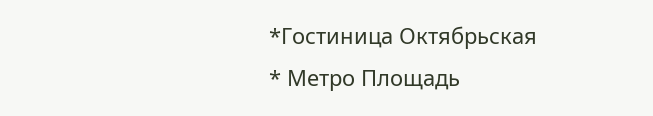*Гостиница Октябрьская
* Метро Площадь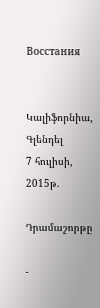Восстания


Կալիֆորնիա, Գլենդել
7 հուլիսի, 2015թ.

Դրամաշորթը

-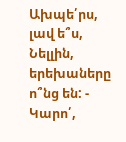Ախպե՛րս, լավ ե՞ս, Նելլին, երեխաները ո՞նց են: - Կարո՛,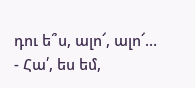դու ե՞ս, ալո՜, ալո՜… - Հա՛, ես եմ,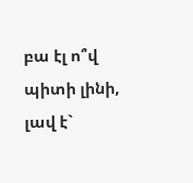բա էլ ո՞վ պիտի լինի, լավ է`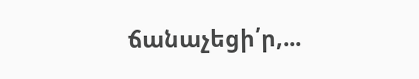ճանաչեցի՛ր,...